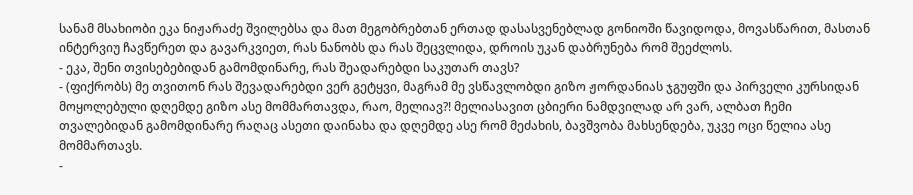სანამ მსახიობი ეკა ნიჟარაძე შვილებსა და მათ მეგობრებთან ერთად დასასვენებლად გონიოში წავიდოდა, მოვასწარით, მასთან ინტერვიუ ჩავწერეთ და გავარკვიეთ, რას ნანობს და რას შეცვლიდა, დროის უკან დაბრუნება რომ შეეძლოს.
- ეკა, შენი თვისებებიდან გამომდინარე, რას შეადარებდი საკუთარ თავს?
- (ფიქრობს) მე თვითონ რას შევადარებდი ვერ გეტყვი, მაგრამ მე ვსწავლობდი გიზო ჟორდანიას ჯგუფში და პირველი კურსიდან მოყოლებული დღემდე გიზო ასე მომმართავდა, რაო, მელიავ?! მელიასავით ცბიერი ნამდვილად არ ვარ, ალბათ ჩემი თვალებიდან გამომდინარე რაღაც ასეთი დაინახა და დღემდე ასე რომ მეძახის, ბავშვობა მახსენდება, უკვე ოცი წელია ასე მომმართავს.
-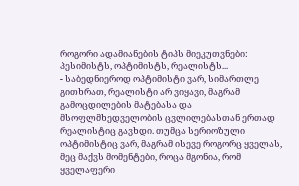როგორი ადამიანების ტიპს მიეკუთვნები: პესიმისტს, ოპტიმისტს, რეალისტს...
- საბედნიეროდ ოპტიმისტი ვარ, სიმართლე გითხრათ, რეალისტი არ ვიყავი, მაგრამ გამოცდილების მატებასა და მსოფლმხედველობის ცვლილებასთან ერთად რეალისტიც გავხდი. თუმცა სერიოზული ოპტიმისტიც ვარ, მაგრამ ისევე როგორც ყველას, მეც მაქვს მომენტები, როცა მგონია, რომ ყველაფერი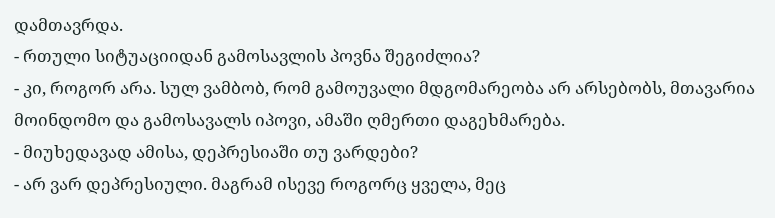დამთავრდა.
- რთული სიტუაციიდან გამოსავლის პოვნა შეგიძლია?
- კი, როგორ არა. სულ ვამბობ, რომ გამოუვალი მდგომარეობა არ არსებობს, მთავარია მოინდომო და გამოსავალს იპოვი, ამაში ღმერთი დაგეხმარება.
- მიუხედავად ამისა, დეპრესიაში თუ ვარდები?
- არ ვარ დეპრესიული. მაგრამ ისევე როგორც ყველა, მეც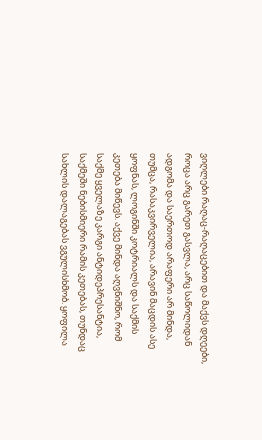ვიღლები რაღაც-რაღაცებით და მაქვს დღეები, როცა არც გარეთ გასვლა, არც საწოლიდან ადგომა და საერთოდ არაფერი არ მინდა, თუმცა, რასაკვირველია, არავინ მაცდის ასე ყოფნას, ლოგინში კოტრიალს და საქმის კეთება მიწევს. აქვე მინდა აღვნიშნო, რომ საქმე ყველაზე კარგი ანტიდეპრესანტია, საქმეში ნებისმიერი რამის კეთებას, თუნდაც სახლის დალაგებას ვგულისხმობ. ყოფილა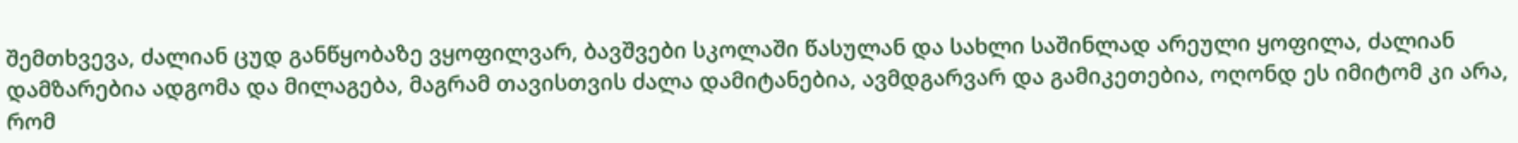შემთხვევა, ძალიან ცუდ განწყობაზე ვყოფილვარ, ბავშვები სკოლაში წასულან და სახლი საშინლად არეული ყოფილა, ძალიან დამზარებია ადგომა და მილაგება, მაგრამ თავისთვის ძალა დამიტანებია, ავმდგარვარ და გამიკეთებია, ოღონდ ეს იმიტომ კი არა, რომ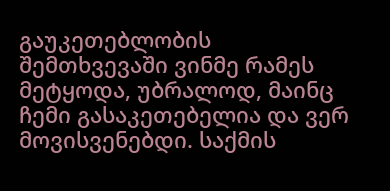გაუკეთებლობის შემთხვევაში ვინმე რამეს მეტყოდა, უბრალოდ, მაინც ჩემი გასაკეთებელია და ვერ მოვისვენებდი. საქმის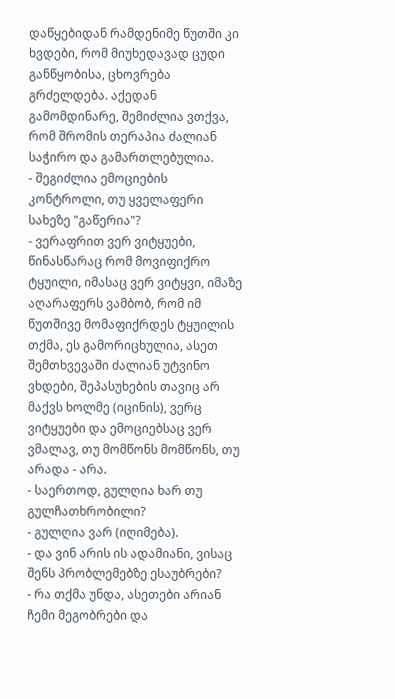დაწყებიდან რამდენიმე წუთში კი ხვდები, რომ მიუხედავად ცუდი განწყობისა, ცხოვრება გრძელდება. აქედან გამომდინარე, შემიძლია ვთქვა, რომ შრომის თერაპია ძალიან საჭირო და გამართლებულია.
- შეგიძლია ემოციების კონტროლი, თუ ყველაფერი სახეზე "გაწერია"?
- ვერაფრით ვერ ვიტყუები, წინასწარაც რომ მოვიფიქრო ტყუილი, იმასაც ვერ ვიტყვი, იმაზე აღარაფერს ვამბობ, რომ იმ წუთშივე მომაფიქრდეს ტყუილის თქმა, ეს გამორიცხულია, ასეთ შემთხვევაში ძალიან უტვინო ვხდები, შეპასუხების თავიც არ მაქვს ხოლმე (იცინის), ვერც ვიტყუები და ემოციებსაც ვერ ვმალავ, თუ მომწონს მომწონს, თუ არადა - არა.
- საერთოდ, გულღია ხარ თუ გულჩათხრობილი?
- გულღია ვარ (იღიმება).
- და ვინ არის ის ადამიანი, ვისაც შენს პრობლემებზე ესაუბრები?
- რა თქმა უნდა, ასეთები არიან ჩემი მეგობრები და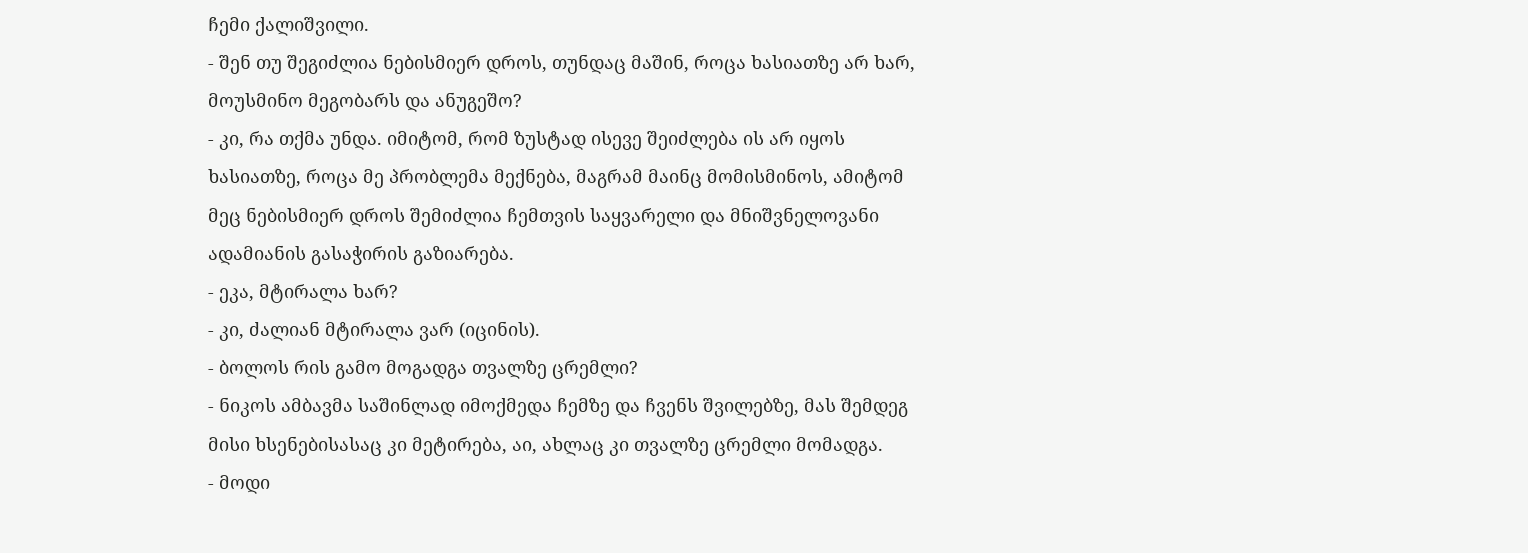ჩემი ქალიშვილი.
- შენ თუ შეგიძლია ნებისმიერ დროს, თუნდაც მაშინ, როცა ხასიათზე არ ხარ, მოუსმინო მეგობარს და ანუგეშო?
- კი, რა თქმა უნდა. იმიტომ, რომ ზუსტად ისევე შეიძლება ის არ იყოს ხასიათზე, როცა მე პრობლემა მექნება, მაგრამ მაინც მომისმინოს, ამიტომ მეც ნებისმიერ დროს შემიძლია ჩემთვის საყვარელი და მნიშვნელოვანი ადამიანის გასაჭირის გაზიარება.
- ეკა, მტირალა ხარ?
- კი, ძალიან მტირალა ვარ (იცინის).
- ბოლოს რის გამო მოგადგა თვალზე ცრემლი?
- ნიკოს ამბავმა საშინლად იმოქმედა ჩემზე და ჩვენს შვილებზე, მას შემდეგ მისი ხსენებისასაც კი მეტირება, აი, ახლაც კი თვალზე ცრემლი მომადგა.
- მოდი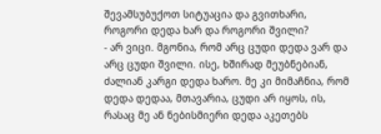შევამსუბუქოთ სიტუაცია და გვითხარი, როგორი დედა ხარ და როგორი შვილი?
- არ ვიცი. მგონია, რომ არც ცუდი დედა ვარ და არც ცუდი შვილი. ისე, ხშირად მეუბნებიან, ძალიან კარგი დედა ხარო. მე კი მიმაჩნია, რომ დედა დედაა, მთავარია, ცუდი არ იყოს, ის, რასაც მე ან ნებისმიერი დედა აკეთებს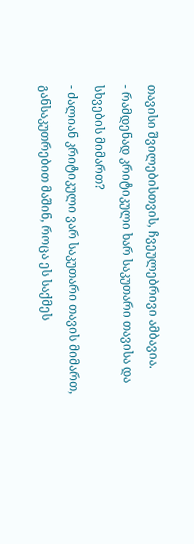თავისი შვილებისთვის, ჩვეულებრივი ამბავია.
- რამდენად კრიტიკული ხარ საკუთარი თავისა და სხვების მიმართ?
- ძალიან კრიტიკული ვარ საკუთარი თავის მიმართ, განსაკუთრებით მაშინ, როცა ეს საქმეს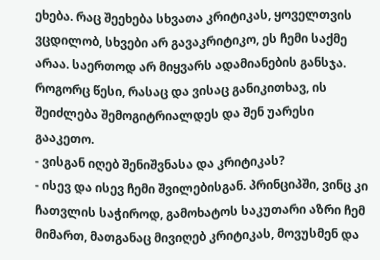ეხება. რაც შეეხება სხვათა კრიტიკას, ყოველთვის ვცდილობ, სხვები არ გავაკრიტიკო, ეს ჩემი საქმე არაა. საერთოდ არ მიყვარს ადამიანების განსჯა. როგორც წესი, რასაც და ვისაც განიკითხავ, ის შეიძლება შემოგიტრიალდეს და შენ უარესი გააკეთო.
- ვისგან იღებ შენიშვნასა და კრიტიკას?
- ისევ და ისევ ჩემი შვილებისგან. პრინციპში, ვინც კი ჩათვლის საჭიროდ, გამოხატოს საკუთარი აზრი ჩემ მიმართ, მათგანაც მივიღებ კრიტიკას, მოვუსმენ და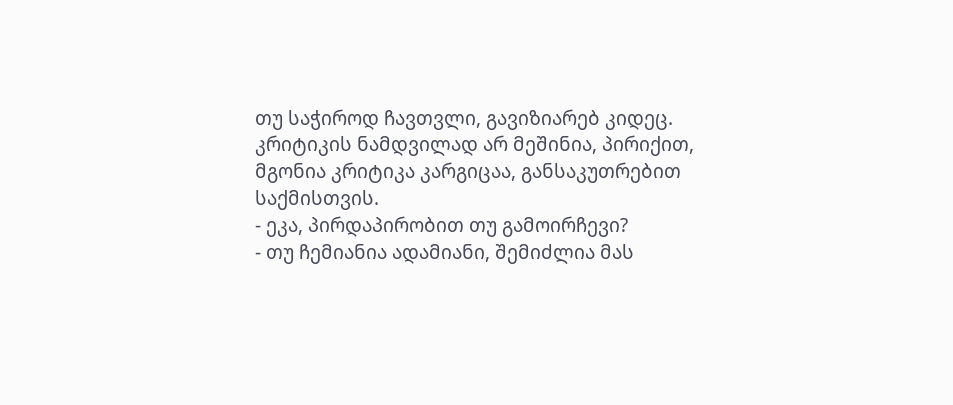თუ საჭიროდ ჩავთვლი, გავიზიარებ კიდეც. კრიტიკის ნამდვილად არ მეშინია, პირიქით, მგონია კრიტიკა კარგიცაა, განსაკუთრებით საქმისთვის.
- ეკა, პირდაპირობით თუ გამოირჩევი?
- თუ ჩემიანია ადამიანი, შემიძლია მას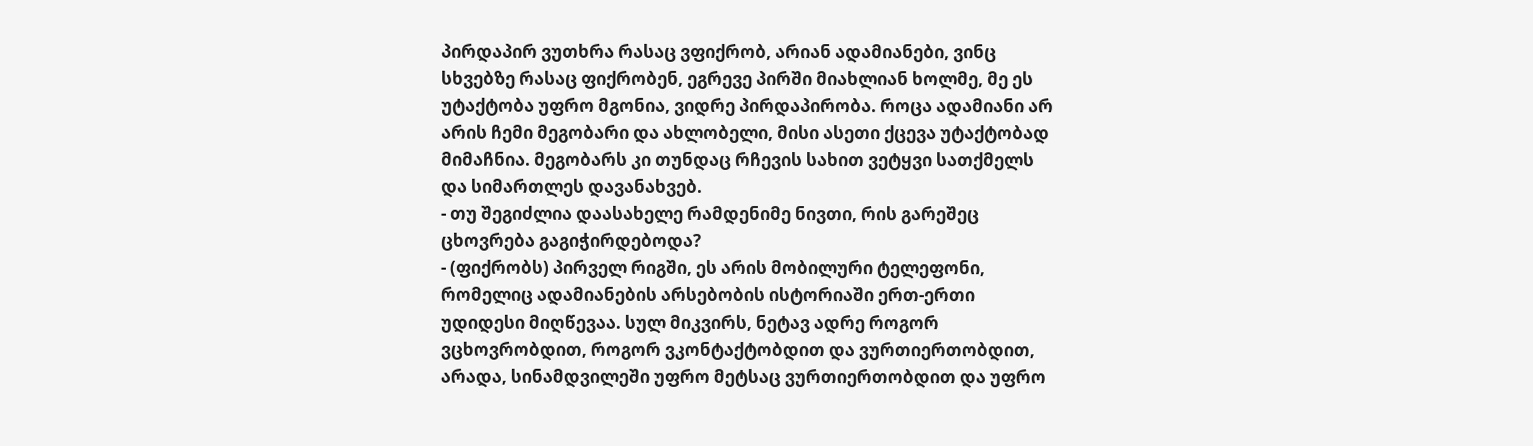პირდაპირ ვუთხრა რასაც ვფიქრობ, არიან ადამიანები, ვინც სხვებზე რასაც ფიქრობენ, ეგრევე პირში მიახლიან ხოლმე, მე ეს უტაქტობა უფრო მგონია, ვიდრე პირდაპირობა. როცა ადამიანი არ არის ჩემი მეგობარი და ახლობელი, მისი ასეთი ქცევა უტაქტობად მიმაჩნია. მეგობარს კი თუნდაც რჩევის სახით ვეტყვი სათქმელს და სიმართლეს დავანახვებ.
- თუ შეგიძლია დაასახელე რამდენიმე ნივთი, რის გარეშეც ცხოვრება გაგიჭირდებოდა?
- (ფიქრობს) პირველ რიგში, ეს არის მობილური ტელეფონი, რომელიც ადამიანების არსებობის ისტორიაში ერთ-ერთი უდიდესი მიღწევაა. სულ მიკვირს, ნეტავ ადრე როგორ ვცხოვრობდით, როგორ ვკონტაქტობდით და ვურთიერთობდით, არადა, სინამდვილეში უფრო მეტსაც ვურთიერთობდით და უფრო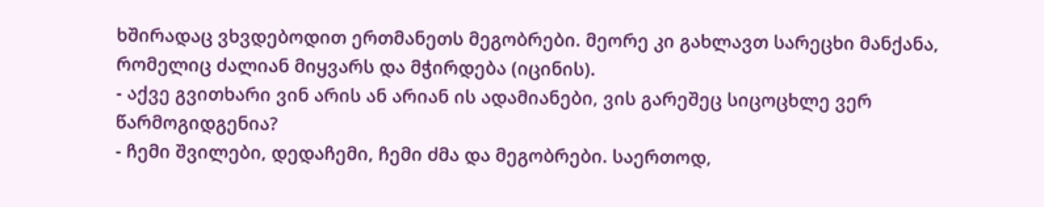ხშირადაც ვხვდებოდით ერთმანეთს მეგობრები. მეორე კი გახლავთ სარეცხი მანქანა, რომელიც ძალიან მიყვარს და მჭირდება (იცინის).
- აქვე გვითხარი ვინ არის ან არიან ის ადამიანები, ვის გარეშეც სიცოცხლე ვერ წარმოგიდგენია?
- ჩემი შვილები, დედაჩემი, ჩემი ძმა და მეგობრები. საერთოდ,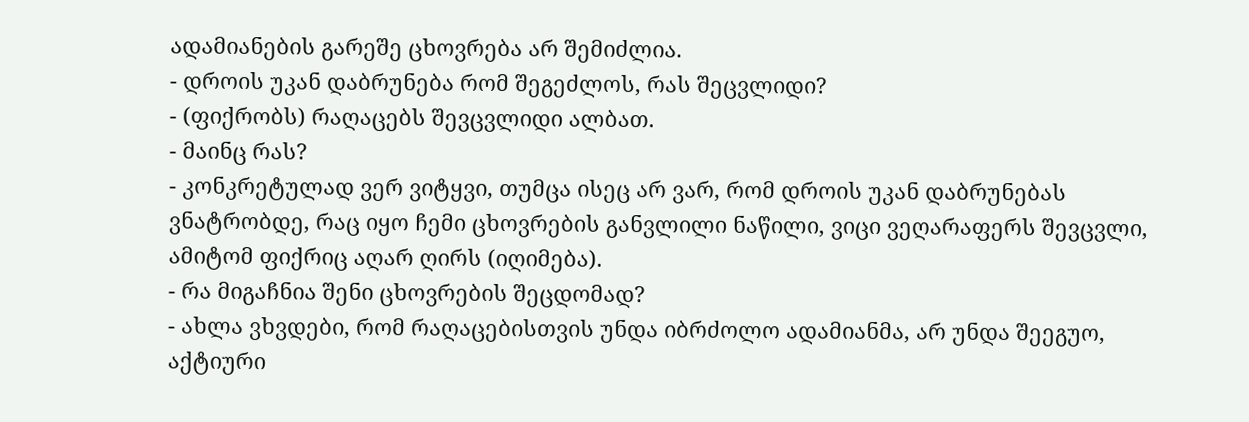ადამიანების გარეშე ცხოვრება არ შემიძლია.
- დროის უკან დაბრუნება რომ შეგეძლოს, რას შეცვლიდი?
- (ფიქრობს) რაღაცებს შევცვლიდი ალბათ.
- მაინც რას?
- კონკრეტულად ვერ ვიტყვი, თუმცა ისეც არ ვარ, რომ დროის უკან დაბრუნებას ვნატრობდე, რაც იყო ჩემი ცხოვრების განვლილი ნაწილი, ვიცი ვეღარაფერს შევცვლი, ამიტომ ფიქრიც აღარ ღირს (იღიმება).
- რა მიგაჩნია შენი ცხოვრების შეცდომად?
- ახლა ვხვდები, რომ რაღაცებისთვის უნდა იბრძოლო ადამიანმა, არ უნდა შეეგუო, აქტიური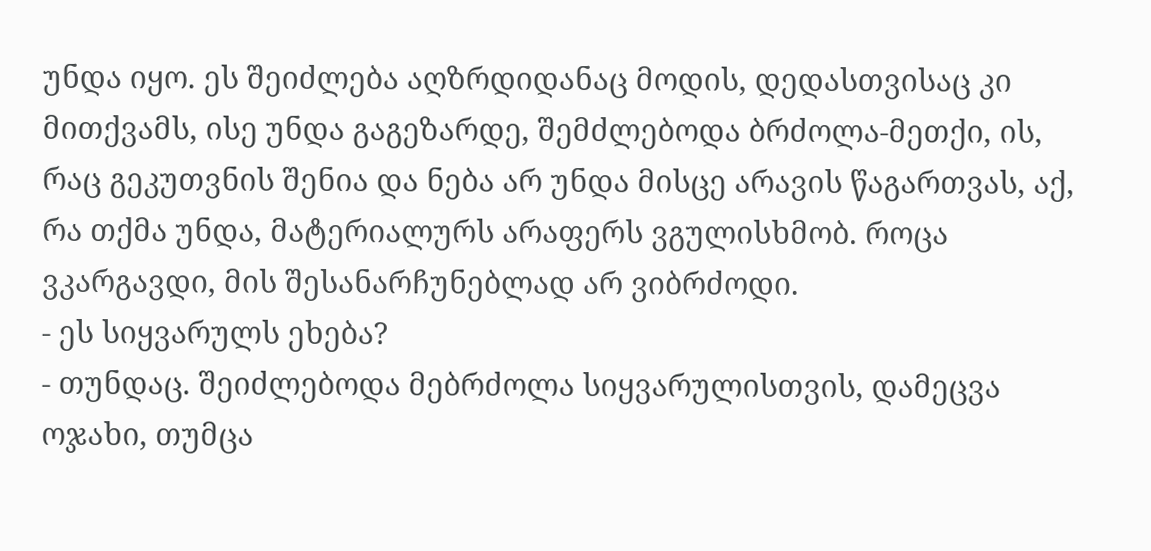უნდა იყო. ეს შეიძლება აღზრდიდანაც მოდის, დედასთვისაც კი მითქვამს, ისე უნდა გაგეზარდე, შემძლებოდა ბრძოლა-მეთქი, ის, რაც გეკუთვნის შენია და ნება არ უნდა მისცე არავის წაგართვას, აქ, რა თქმა უნდა, მატერიალურს არაფერს ვგულისხმობ. როცა ვკარგავდი, მის შესანარჩუნებლად არ ვიბრძოდი.
- ეს სიყვარულს ეხება?
- თუნდაც. შეიძლებოდა მებრძოლა სიყვარულისთვის, დამეცვა ოჯახი, თუმცა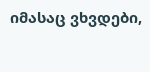იმასაც ვხვდები,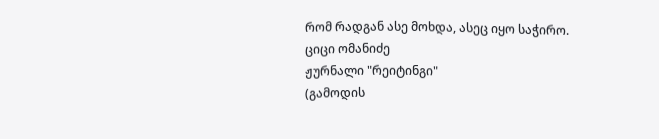რომ რადგან ასე მოხდა, ასეც იყო საჭირო.
ციცი ომანიძე
ჟურნალი "რეიტინგი"
(გამოდის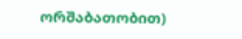ორშაბათობით)